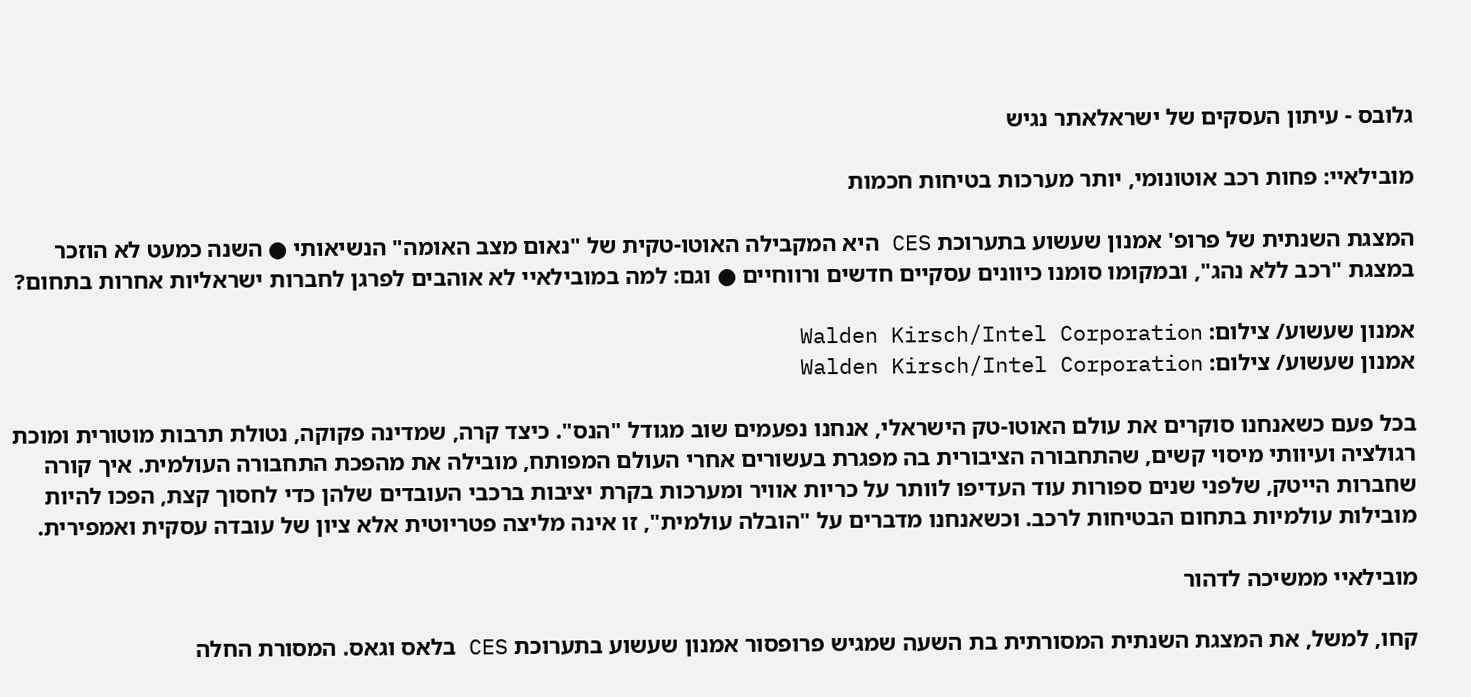גלובס - עיתון העסקים של ישראלאתר נגיש

מובילאיי: פחות רכב אוטונומי, יותר מערכות בטיחות חכמות

המצגת השנתית של פרופ' אמנון שעשוע בתערוכת CES היא המקבילה האוטו-טקית של "נאום מצב האומה" הנשיאותי ● השנה כמעט לא הוזכר במצגת "רכב ללא נהג", ובמקומו סומנו כיוונים עסקיים חדשים ורווחיים ● וגם: למה במובילאיי לא אוהבים לפרגן לחברות ישראליות אחרות בתחום?

אמנון שעשוע/ צילום: Walden Kirsch/Intel Corporation
אמנון שעשוע/ צילום: Walden Kirsch/Intel Corporation

בכל פעם כשאנחנו סוקרים את עולם האוטו-טק הישראלי, אנחנו נפעמים שוב מגודל "הנס". כיצד קרה, שמדינה פקוקה, נטולת תרבות מוטורית ומוכת רגולציה ועיוותי מיסוי קשים, שהתחבורה הציבורית בה מפגרת בעשורים אחרי העולם המפותח, מובילה את מהפכת התחבורה העולמית. איך קורה שחברות הייטק, שלפני שנים ספורות עוד העדיפו לוותר על כריות אוויר ומערכות בקרת יציבות ברכבי העובדים שלהן כדי לחסוך קצת, הפכו להיות מובילות עולמיות בתחום הבטיחות לרכב. וכשאנחנו מדברים על "הובלה עולמית", זו אינה מליצה פטריוטית אלא ציון של עובדה עסקית ואמפירית.

מובילאיי ממשיכה לדהור

קחו, למשל, את המצגת השנתית המסורתית בת השעה שמגיש פרופסור אמנון שעשוע בתערוכת CES בלאס וגאס. המסורת החלה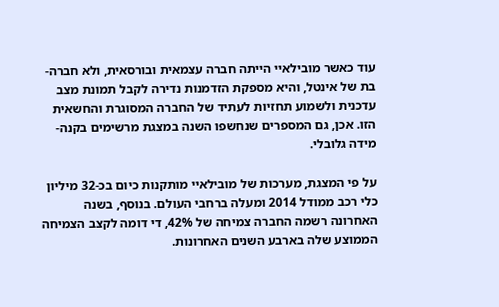עוד כאשר מובילאיי הייתה חברה עצמאית ובורסאית, ולא חברה-בת של אינטל, והיא מספקת הזדמנות נדירה לקבל תמונת מצב עדכנית ולשמוע תחזיות לעתיד של החברה המסוגרת והחשאית הזו. אכן, גם המספרים שנחשפו השנה במצגת מרשימים בקנה-מידה גלובלי.

על פי המצגת, מערכות של מובילאיי מותקנות כיום בכ-32 מיליון כלי רכב ממודל 2014 ומעלה ברחבי העולם. בנוסף, בשנה האחרונה רשמה החברה צמיחה של 42%, די דומה לקצב הצמיחה הממוצע שלה בארבע השנים האחרונות.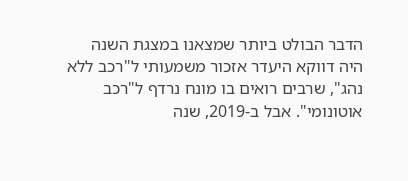הדבר הבולט ביותר שמצאנו במצגת השנה היה דווקא היעדר אזכור משמעותי ל"רכב ללא נהג", שרבים רואים בו מונח נרדף ל"רכב אוטונומי". אבל ב-2019, שנה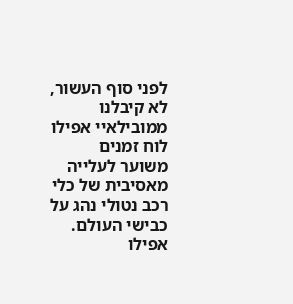לפני סוף העשור, לא קיבלנו ממובילאיי אפילו לוח זמנים משוער לעלייה מאסיבית של כלי רכב נטולי נהג על כבישי העולם. אפילו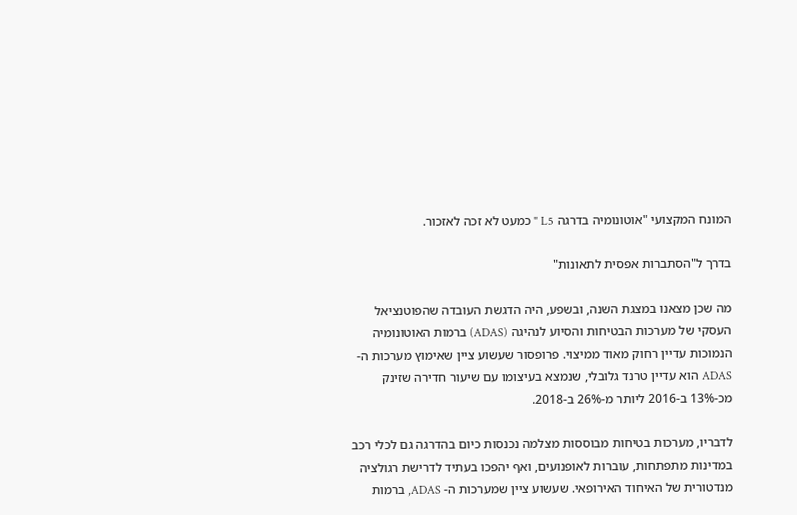המונח המקצועי "אוטונומיה בדרגה L5 " כמעט לא זכה לאזכור.

בדרך ל"הסתברות אפסית לתאונות"

מה שכן מצאנו במצגת השנה, ובשפע, היה הדגשת העובדה שהפוטנציאל העסקי של מערכות הבטיחות והסיוע לנהיגה (ADAS) ברמות האוטונומיה הנמוכות עדיין רחוק מאוד ממיצוי. פרופסור שעשוע ציין שאימוץ מערכות ה-ADAS הוא עדיין טרנד גלובלי, שנמצא בעיצומו עם שיעור חדירה שזינק מכ-13% ב-2016 ליותר מ-26% ב-2018.

לדבריו, מערכות בטיחות מבוססות מצלמה נכנסות כיום בהדרגה גם לכלי רכב במדינות מתפתחות, עוברות לאופנועים, ואף יהפכו בעתיד לדרישת רגולציה מנדטורית של האיחוד האירופאי. שעשוע ציין שמערכות ה- ADAS, ברמות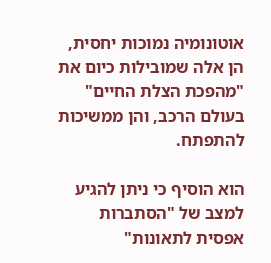אוטונומיה נמוכות יחסית, הן אלה שמובילות כיום את "מהפכת הצלת החיים" בעולם הרכב, והן ממשיכות להתפתח.

הוא הוסיף כי ניתן להגיע למצב של "הסתברות אפסית לתאונות"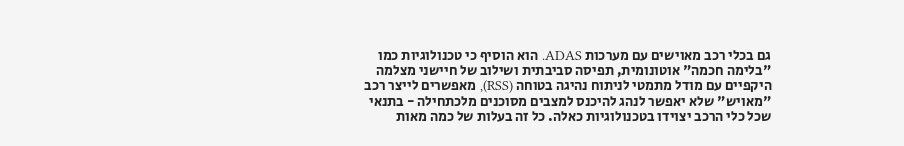גם בכלי רכב מאוישים עם מערכות ADAS. הוא הוסיף כי טכנולוגיות כמו "בלימה חכמה" אוטונומית, תפיסה סביבתית ושילוב של חיישני מצלמה היקפיים עם מודל מתמטי לניתוח נהיגה בטוחה (RSS), מאפשרים לייצר רכב "מאויש" שלא יאפשר לנהג להיכנס למצבים מסוכנים מלכתחילה - בתנאי שכל כלי הרכב יצוידו בטכנולוגיות כאלה. כל זה בעלות של כמה מאות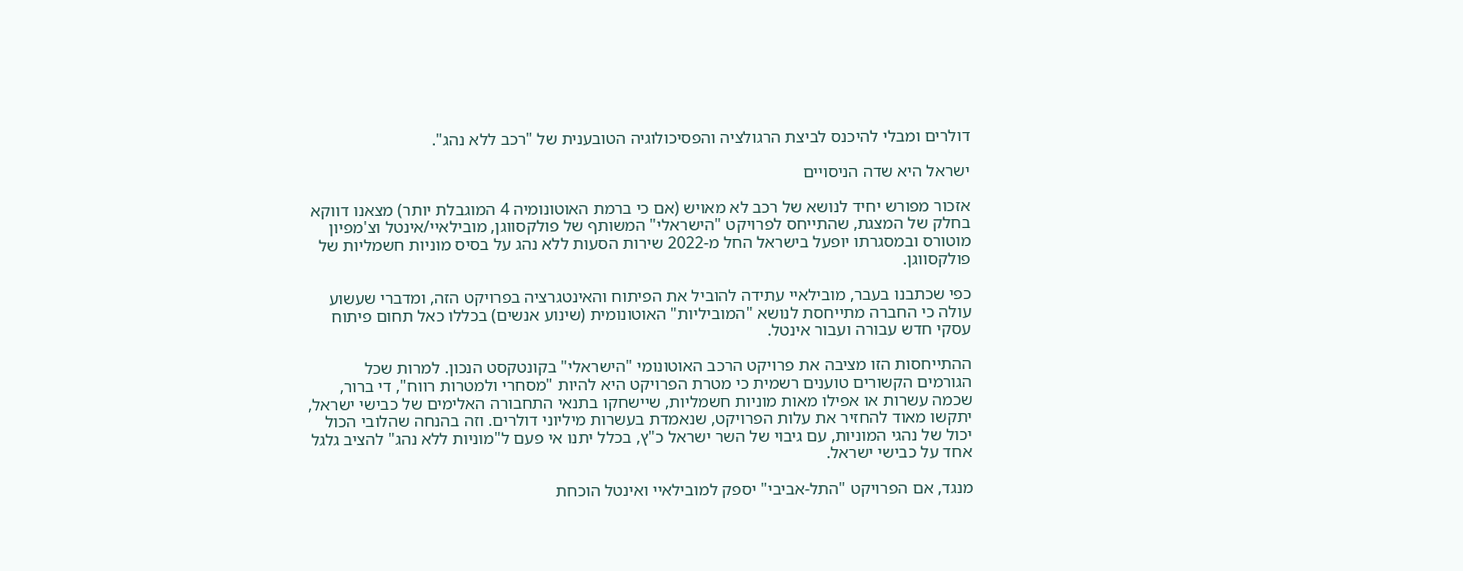דולרים ומבלי להיכנס לביצת הרגולציה והפסיכולוגיה הטובענית של "רכב ללא נהג".

ישראל היא שדה הניסויים

אזכור מפורש יחיד לנושא של רכב לא מאויש (אם כי ברמת האוטונומיה 4 המוגבלת יותר) מצאנו דווקא בחלק של המצגת, שהתייחס לפרויקט "הישראלי" המשותף של פולקסווגן, מובילאיי/אינטל וצ'מפיון מוטורס ובמסגרתו יופעל בישראל החל מ-2022 שירות הסעות ללא נהג על בסיס מוניות חשמליות של פולקסווגן.

כפי שכתבנו בעבר, מובילאיי עתידה להוביל את הפיתוח והאינטגרציה בפרויקט הזה, ומדברי שעשוע עולה כי החברה מתייחסת לנושא "המוביליות" האוטונומית (שינוע אנשים) בכללו כאל תחום פיתוח עסקי חדש עבורה ועבור אינטל.

ההתייחסות הזו מציבה את פרויקט הרכב האוטונומי "הישראלי" בקונטקסט הנכון. למרות שכל הגורמים הקשורים טוענים רשמית כי מטרת הפרויקט היא להיות "מסחרי ולמטרות רווח", די ברור, שכמה עשרות או אפילו מאות מוניות חשמליות, שיישחקו בתנאי התחבורה האלימים של כבישי ישראל, יתקשו מאוד להחזיר את עלות הפרויקט, שנאמדת בעשרות מיליוני דולרים. וזה בהנחה שהלובי הכול יכול של נהגי המוניות, עם גיבוי של השר ישראל כ"ץ, בכלל יתנו אי פעם ל"מוניות ללא נהג" להציב גלגל אחד על כבישי ישראל.

מנגד, אם הפרויקט "התל-אביבי" יספק למובילאיי ואינטל הוכחת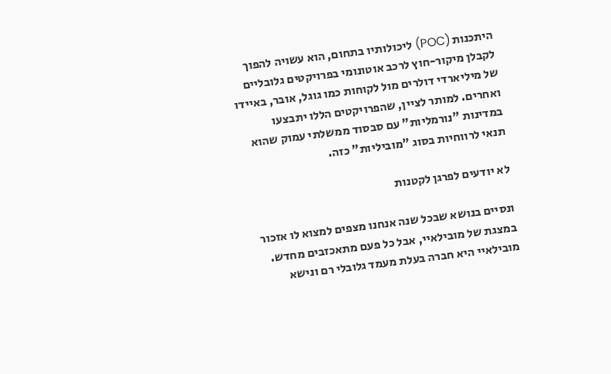היתכנות (POC) ליכולותיו בתחום, הוא עשויה להפוך לקבלן מיקור-חוץ לרכב אוטונומי בפרויקטים גלובליים של מיליארדי דולרים מול לקוחות כמו גוגל, אובר, באיידו ואחרים. למותר לציין, שהפרויקטים הללו יתבצעו במדינות "נורמליות" עם סבסוד ממשלתי עמוק שהוא תנאי לרווחיות בסוג "מוביליות" כזה.

לא יודעים לפרגן לקטנות

ונסיים בנושא שבכל שנה אנחנו מצפים למצוא לו אזכור במצגת של מובילאיי, אבל כל פעם מתאכזבים מחדש. מובילאיי היא חברה בעלת מעמד גלובלי רם ונישא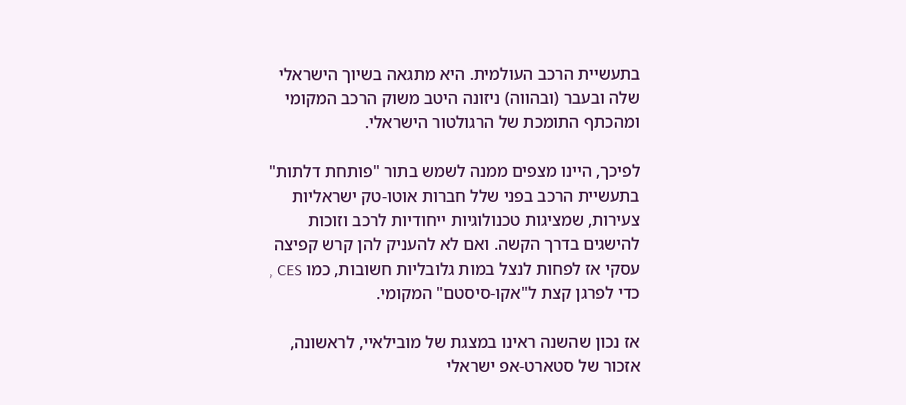בתעשיית הרכב העולמית. היא מתגאה בשיוך הישראלי שלה ובעבר (ובהווה) ניזונה היטב משוק הרכב המקומי ומהכתף התומכת של הרגולטור הישראלי.

לפיכך, היינו מצפים ממנה לשמש בתור "פותחת דלתות" בתעשיית הרכב בפני שלל חברות אוטו-טק ישראליות צעירות, שמציגות טכנולוגיות ייחודיות לרכב וזוכות להישגים בדרך הקשה. ואם לא להעניק להן קרש קפיצה עסקי אז לפחות לנצל במות גלובליות חשובות, כמו CES , כדי לפרגן קצת ל"אקו-סיסטם" המקומי.

אז נכון שהשנה ראינו במצגת של מובילאיי, לראשונה, אזכור של סטארט-אפ ישראלי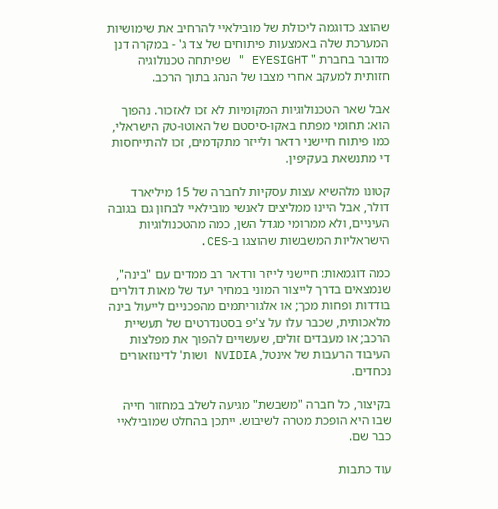שהוצג כדוגמה ליכולת של מובילאיי להרחיב את שימושיות המערכת שלה באמצעות פיתוחים של צד ג' - במקרה דנן מדובר בחברת " EYESIGHT " שפיתחה טכנולוגיה חזותית למעקב אחרי מצבו של הנהג בתוך הרכב.

אבל שאר הטכנולוגיות המקומיות לא זכו לאזכור. נהפוך הוא: תחומי מפתח באקו-סיסטם של האוטו-טק הישראלי, כמו פיתוח חיישני רדאר ולייזר מתקדמים, זכו להתייחסות די מתנשאת בעקיפין.

קטונו מלהשיא עצות עסקיות לחברה של 15 מיליארד דולר, אבל היינו ממליצים לאנשי מובילאיי לבחון גם בגובה העיניים, ולא ממרומי מגדל השן, כמה מהטכנולוגיות הישראליות המשבשות שהוצגו ב-CES.

כמה דוגמאות: חיישני לייזר ורדאר רב ממדים עם "בינה", שנמצאים בדרך לייצור המוני במחיר יעד של מאות דולרים בודדות ופחות מכך; או אלגוריתמים מהפכניים לייעול בינה מלאכותית, שכבר עלו על צ'יפ בסטנדרטים של תעשיית הרכב; או מעבדים זולים, שעשויים להפוך את מפלצות העיבוד הרעבות של אינטל, NVIDIA ושות' לדינוזאורים נכחדים.

בקיצור, כל חברה "משבשת" מגיעה לשלב במחזור חייה שבו היא הופכת מטרה לשיבוש. ייתכן בהחלט שמובילאיי כבר שם.

עוד כתבות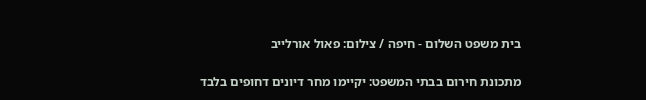בית משפט השלום - חיפה / צילום: פאול אורלייב

מתכונת חירום בבתי המשפט: יקיימו מחר דיונים דחופים בלבד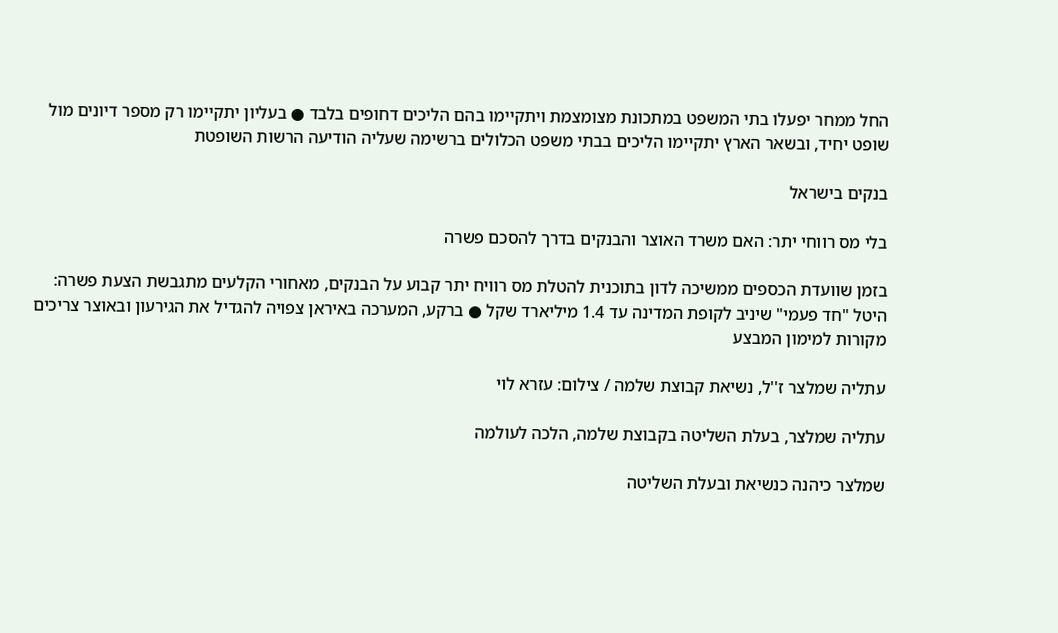החל ממחר יפעלו בתי המשפט במתכונת מצומצמת ויתקיימו בהם הליכים דחופים בלבד ● בעליון יתקיימו רק מספר דיונים מול שופט יחיד, ובשאר הארץ יתקיימו הליכים בבתי משפט הכלולים ברשימה שעליה הודיעה הרשות השופטת

בנקים בישראל

בלי מס רווחי יתר: האם משרד האוצר והבנקים בדרך להסכם פשרה

בזמן שוועדת הכספים ממשיכה לדון בתוכנית להטלת מס רוויח יתר קבוע על הבנקים, מאחורי הקלעים מתגבשת הצעת פשרה: היטל "חד פעמי" שיניב לקופת המדינה עד 1.4 מיליארד שקל ● ברקע, המערכה באיראן צפויה להגדיל את הגירעון ובאוצר צריכים מקורות למימון המבצע

עתליה שמלצר ז''ל, נשיאת קבוצת שלמה / צילום: עזרא לוי

עתליה שמלצר, בעלת השליטה בקבוצת שלמה, הלכה לעולמה

שמלצר כיהנה כנשיאת ובעלת השליטה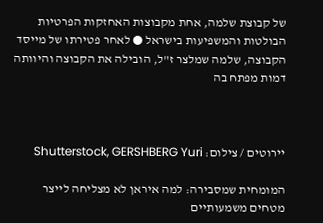של קבוצת שלמה, אחת מקבוצות האחזקות הפרטיות הבולטות והמשפיעות בישראל ● לאחר פטירתו של מייסד הקבוצה, שלמה שמלצר ז"ל, הובילה את הקבוצה והיוותה דמות מפתח בה



יירוטים / צילום: Shutterstock, GERSHBERG Yuri

המומחית שמסבירה: למה איראן לא מצליחה לייצר מטחים משמעותיים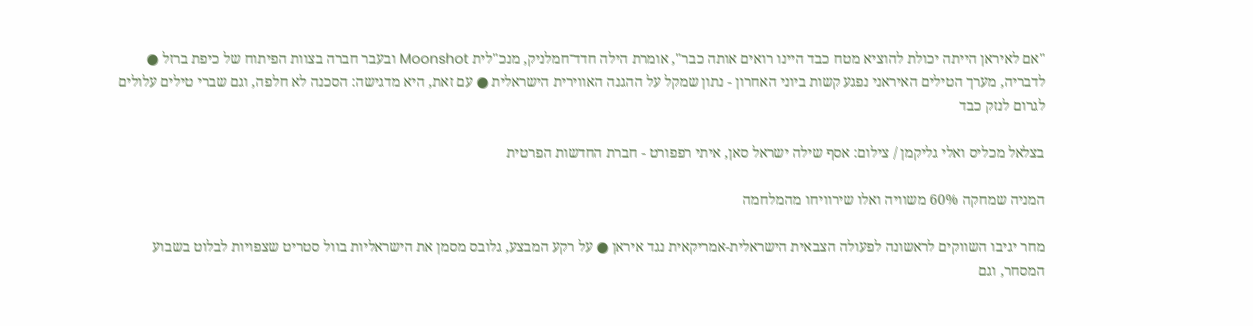"אם לאיראן הייתה יכולת להוציא מטח כבד היינו רואים אותה כבר", אומרת הילה חדד־חמלניק, מנכ"לית Moonshot ובעבר חברה בצוות הפיתוח של כיפת ברזל ● לדבריה, מערך הטילים האיראני נפגע קשות ביוני האחרון - נתון שמקל על ההגנה האווירית הישראלית ● עם זאת, היא מדגישה: הסכנה לא חלפה, וגם שברי טילים עלולים לגרום לנזק כבד

בצלאל מכליס ואלי גליקמן / צילום: אסף שילה ישראל סאן, איתי רפפורט - חברת החדשות הפרטית

המניה שמחקה 60% משוויה ואלו שירוויחו מהמלחמה

מחר יגיבו השווקים לראשונה לפעולה הצבאית הישראלית-אמריקאית נגד איראן ● על רקע המבצע, גלובס מסמן את הישראליות בוול סטריט שצפויות לבלוט בשבוע המסחר, וגם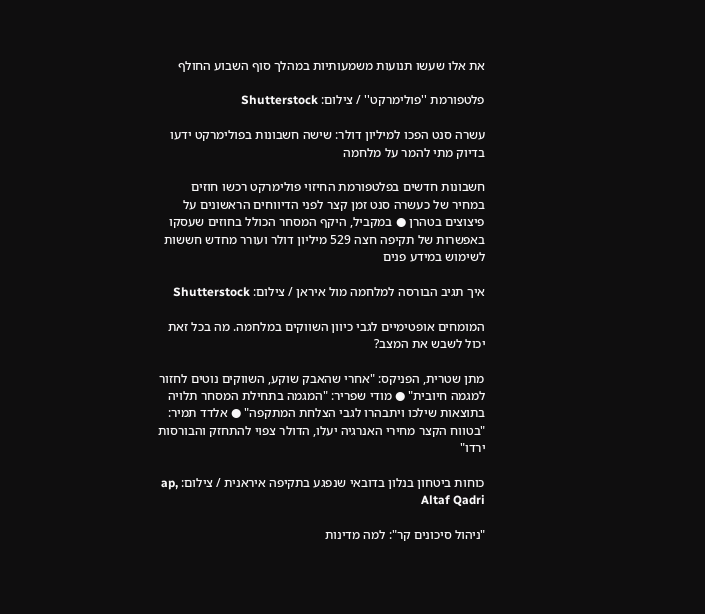את אלו שעשו תנועות משמעותיות במהלך סוף השבוע החולף

פלטפורמת ''פולימרקט'' / צילום: Shutterstock

עשרה סנט הפכו למיליון דולר: שישה חשבונות בפולימרקט ידעו בדיוק מתי להמר על מלחמה

חשבונות חדשים בפלטפורמת החיזוי פולימרקט רכשו חוזים במחיר של כעשרה סנט זמן קצר לפני הדיווחים הראשונים על פיצוצים בטהרן ● במקביל, היקף המסחר הכולל בחוזים שעסקו באפשרות של תקיפה חצה 529 מיליון דולר ועורר מחדש חששות לשימוש במידע פנים

איך תגיב הבורסה למלחמה מול איראן / צילום: Shutterstock

המומחים אופטימיים לגבי כיוון השווקים במלחמה. מה בכל זאת יכול לשבש את המצב?

מתן שטרית, הפניקס: "אחרי שהאבק שוקע, השווקים נוטים לחזור למגמה חיובית" ● מודי שפריר: "המגמה בתחילת המסחר תלויה בתוצאות שילכו ויתבהרו לגבי הצלחת המתקפה" ● אלדד תמיר: "בטווח הקצר מחירי האנרגיה יעלו, הדולר צפוי להתחזק והבורסות ירדו"

כוחות ביטחון בנלון בדובאי שנפגע בתקיפה איראנית / צילום: ap, Altaf Qadri

"ניהול סיכונים קר": למה מדינות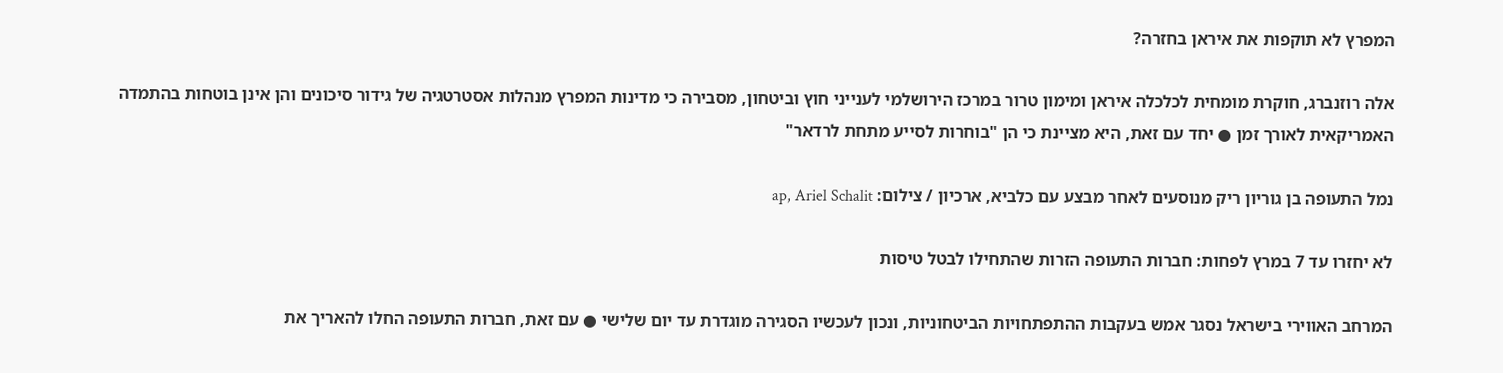המפרץ לא תוקפות את איראן בחזרה?

אלה רוזנברג, חוקרת מומחית לכלכלה איראן ומימון טרור במרכז הירושלמי לענייני חוץ וביטחון, מסבירה כי מדינות המפרץ מנהלות אסטרטגיה של גידור סיכונים והן אינן בוטחות בהתמדה האמריקאית לאורך זמן ● יחד עם זאת, היא מציינת כי הן "בוחרות לסייע מתחת לרדאר"

נמל התעופה בן גוריון ריק מנוסעים לאחר מבצע עם כלביא, ארכיון / צילום: ap, Ariel Schalit

לא יחזרו עד 7 במרץ לפחות: חברות התעופה הזרות שהתחילו לבטל טיסות

המרחב האווירי בישראל נסגר אמש בעקבות ההתפתחויות הביטחוניות, ונכון לעכשיו הסגירה מוגדרת עד יום שלישי ● עם זאת, חברות התעופה החלו להאריך את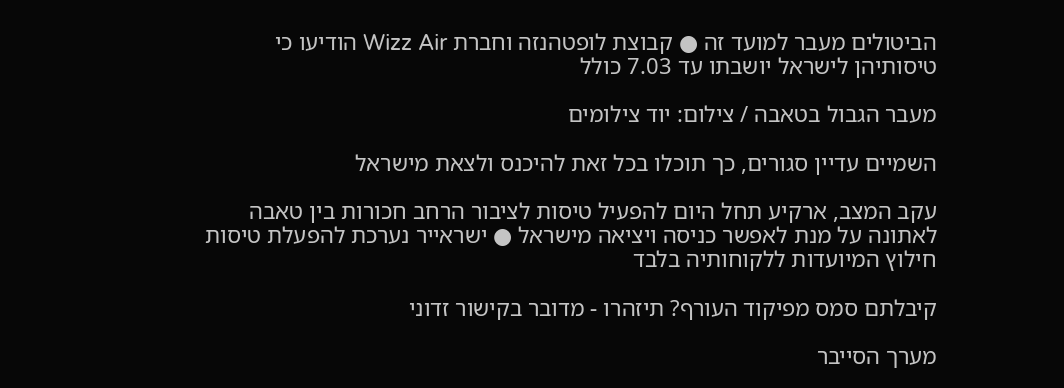הביטולים מעבר למועד זה ● קבוצת לופטהנזה וחברת Wizz Air הודיעו כי טיסותיהן לישראל יושבתו עד 7.03 כולל

מעבר הגבול בטאבה / צילום: יוד צילומים

השמיים עדיין סגורים, כך תוכלו בכל זאת להיכנס ולצאת מישראל

עקב המצב, ארקיע תחל היום להפעיל טיסות לציבור הרחב חכורות בין טאבה לאתונה על מנת לאפשר כניסה ויציאה מישראל ● ישראייר נערכת להפעלת טיסות חילוץ המיועדות ללקוחותיה בלבד

קיבלתם סמס מפיקוד העורף? תיזהרו - מדובר בקישור זדוני

מערך הסייבר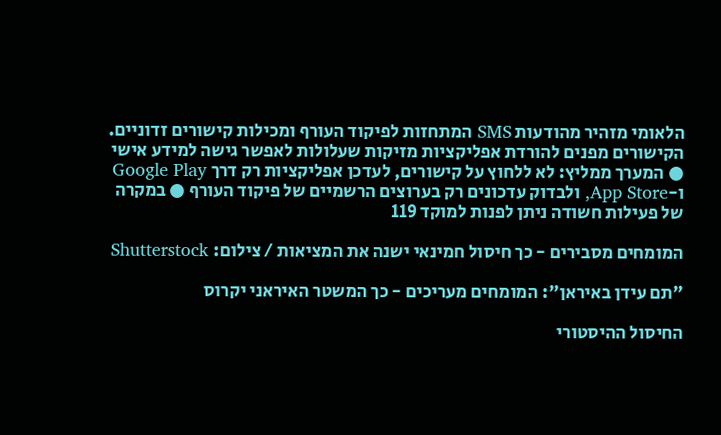הלאומי מזהיר מהודעות SMS המתחזות לפיקוד העורף ומכילות קישורים זדוניים. הקישורים מפנים להורדת אפליקציות מזיקות שעלולות לאפשר גישה למידע אישי ● המערך ממליץ: לא ללחוץ על קישורים, לעדכן אפליקציות רק דרך Google Play ו-App Store, ולבדוק עדכונים רק בערוצים הרשמיים של פיקוד העורף ● במקרה של פעילות חשודה ניתן לפנות למוקד 119

המומחים מסבירים - כך חיסול חמינאי ישנה את המציאות / צילום: Shutterstock

"תם עידן באיראן": המומחים מעריכים - כך המשטר האיראני יקרוס

החיסול ההיסטורי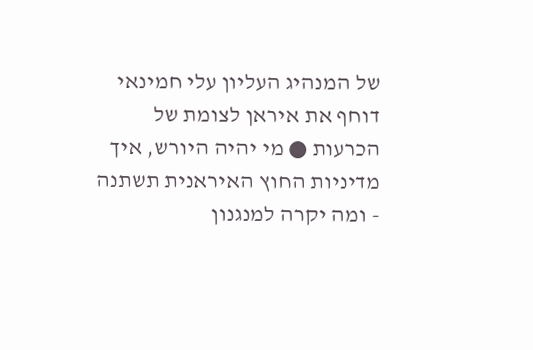של המנהיג העליון עלי חמינאי דוחף את איראן לצומת של הכרעות ● מי יהיה היורש, איך מדיניות החוץ האיראנית תשתנה - ומה יקרה למנגנון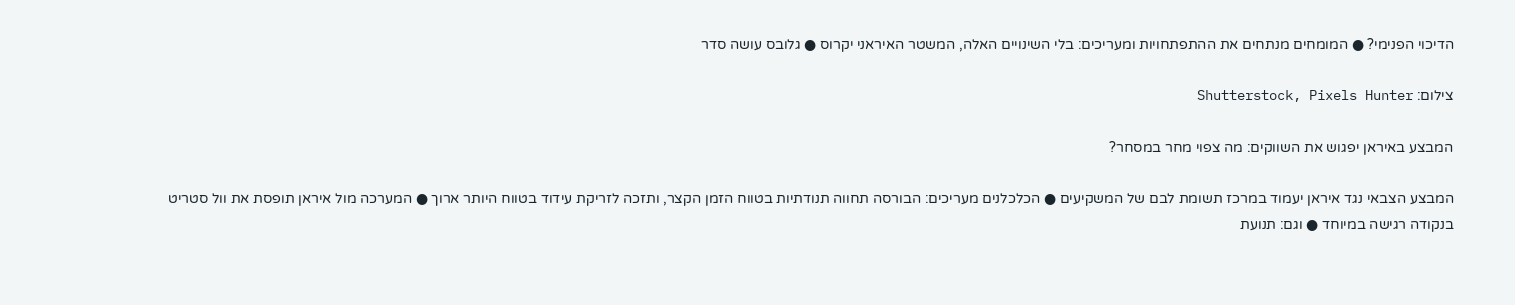הדיכוי הפנימי? ● המומחים מנתחים את ההתפתחויות ומעריכים: בלי השינויים האלה, המשטר האיראני יקרוס ● גלובס עושה סדר

צילום: Shutterstock, Pixels Hunter

המבצע באיראן יפגוש את השווקים: מה צפוי מחר במסחר?

המבצע הצבאי נגד איראן יעמוד במרכז תשומת לבם של המשקיעים ● הכלכלנים מעריכים: הבורסה תחווה תנודתיות בטווח הזמן הקצר, ותזכה לזריקת עידוד בטווח היותר ארוך ● המערכה מול איראן תופסת את וול סטריט בנקודה רגישה במיוחד ● וגם: תנועת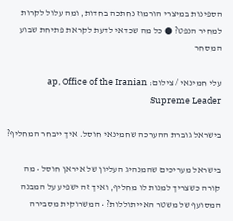הספינות במיצרי הורמוז נחתכה בחדות, ומה עלול לקרות למחיר הנפט? ● כל מה שכדאי לדעת לקראת פתיחת שבוע המסחר

עלי חמינאי / צילום: ap, Office of the Iranian Supreme Leader

בישראל גוברת ההערכה שחמינאי חוסל. איך ייבחר המחליף?

בישראל מעריכים שהמנהיג העליון של איראן חוסל • מה קורה כשצריך למנות לו מחליף, ואיך זה ישפיע על המבנה המסועף של משטר האייתוללות? • המשרוקית מסבירה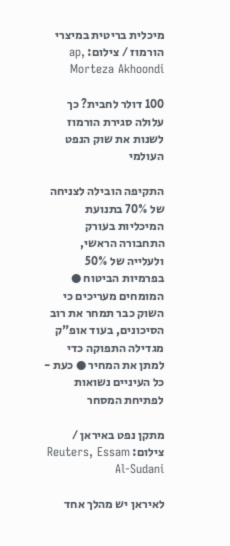מיכלית בריטית במיצרי הורמוז / צילום: ap, Morteza Akhoondi

100 דולר לחבית? כך עלולה סגירת הורמוז לשנות את שוק הנפט העולמי

התקיפה הובילה לצניחה של 70% בתנועת המיכליות בעורק התחבורה הראשי, ולעלייה של 50% בפרמיות הביטוח ● המומחים מעריכים כי השוק כבר תמחר את רוב הסיכונים, בעוד אופ"ק מגדילה התפוקה כדי למתן את המחיר ● כעת - כל העיניים נשואות לפתיחת המסחר

מתקן נפט באיראן / צילום: Reuters, Essam Al-Sudani

לאיראן יש מהלך אחד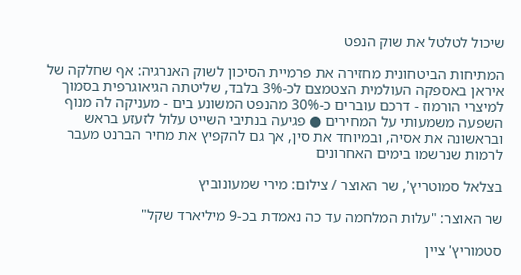שיכול לטלטל את שוק הנפט

המתיחות הביטחונית מחזירה את פרמיית הסיכון לשוק האנרגיה: אף שחלקה של איראן באספקה העולמית הצטמצם לכ-3% בלבד, שליטתה הגיאוגרפית בסמוך למיצרי הורמוז - דרכם עוברים כ-30% מהנפט המשונע בים - מעניקה לה מנוף השפעה משמעותי על המחירים ● פגיעה בנתיבי השייט עלול לזעזע בראש ובראשונה את אסיה, ובמיוחד את סין, אך גם להקפיץ את מחיר הברנט מעבר לרמות שנרשמו בימים האחרונים

בצלאל סמוטריץ', שר האוצר / צילום: מירי שמעונוביץ

שר האוצר: "עלות המלחמה עד כה נאמדת בכ-9 מיליארד שקל"

סטמוריץ' ציין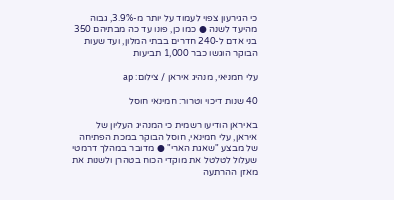כי הגירעון צפוי לעמוד על יותר מ-3.9%, גבוה מהיעד לשנה ● כמו כן, פונו עד כה מבתיהם 350 בני אדם ל-240 חדרים בבתי המלון, ועד שעות הבוקר הוגשו כבר 1,000 תביעות

עלי חמניאי, מנהיג איראן / צילום: ap

40 שנות דיכוי וטרור: חמינאי חוסל

באיראן הודיעו רשמית כי המנהיג העליון של איראן, עלי חמינאי, חוסל הבוקר במכת הפתיחה של מבצע "שאגת הארי" ● מדובר במהלך דרמטי שעלול לטלטל את מוקדי הכוח בטהרן ולשנות את מאזן ההרתעה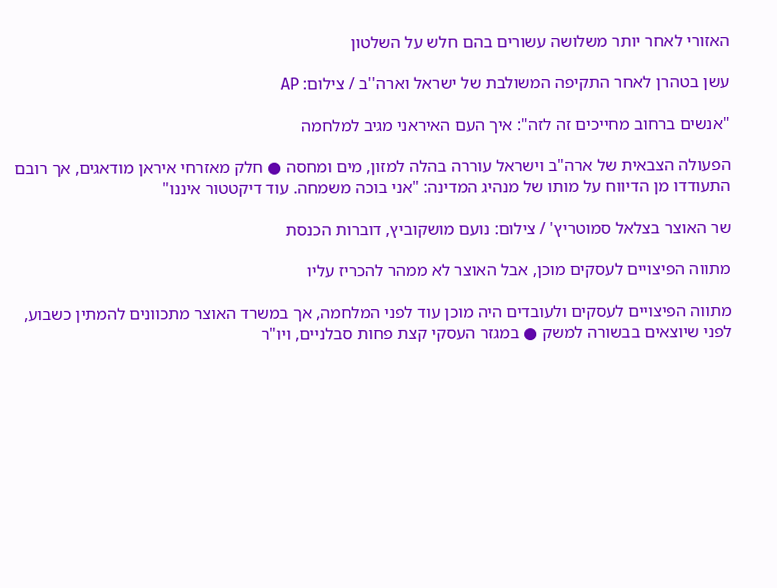האזורי לאחר יותר משלושה עשורים בהם חלש על השלטון

עשן בטהרן לאחר התקיפה המשולבת של ישראל וארה''ב / צילום: AP

"אנשים ברחוב מחייכים זה לזה": איך העם האיראני מגיב למלחמה

הפעולה הצבאית של ארה"ב וישראל עוררה בהלה למזון, מים ומחסה ● חלק מאזרחי איראן מודאגים, אך רובם התעודדו מן הדיווח על מותו של מנהיג המדינה: "אני בוכה משמחה. עוד דיקטטור איננו"

שר האוצר בצלאל סמוטריץ' / צילום: נועם מושקוביץ, דוברות הכנסת

מתווה הפיצויים לעסקים מוכן, אבל האוצר לא ממהר להכריז עליו

מתווה הפיצויים לעסקים ולעובדים היה מוכן עוד לפני המלחמה, אך במשרד האוצר מתכוונים להמתין כשבוע, לפני שיוצאים בבשורה למשק ● במגזר העסקי קצת פחות סבלניים, ויו"ר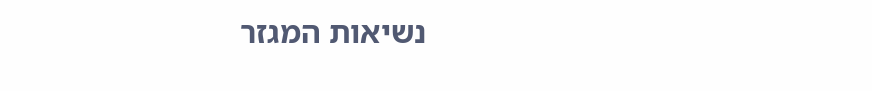נשיאות המגזר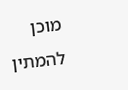מוכן להמתין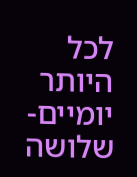לכל היותר יומיים-שלושה